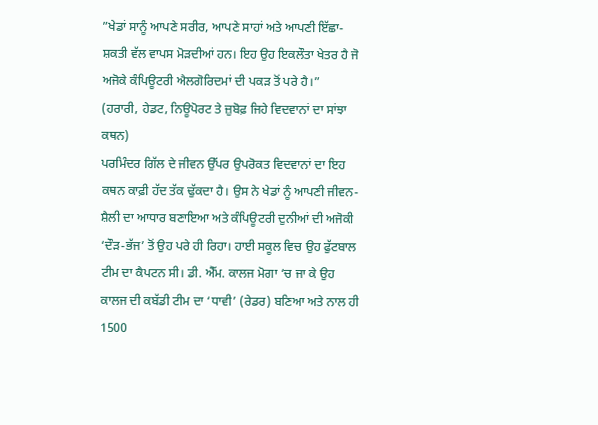”ਖੇਡਾਂ ਸਾਨੂੰ ਆਪਣੇ ਸਰੀਰ, ਆਪਣੇ ਸਾਹਾਂ ਅਤੇ ਆਪਣੀ ਇੱਛਾ-ਸ਼ਕਤੀ ਵੱਲ ਵਾਪਸ ਮੋੜਦੀਆਂ ਹਨ। ਇਹ ਉਹ ਇਕਲੌਤਾ ਖੇਤਰ ਹੈ ਜੋ ਅਜੋਕੇ ਕੰਪਿਊਟਰੀ ਐਲਗੋਰਿਦਮਾਂ ਦੀ ਪਕੜ ਤੋਂ ਪਰੇ ਹੈ।”
(ਹਰਾਰੀ, ਹੇਡਟ, ਨਿਊਪੋਰਟ ਤੇ ਜ਼ੁਬੋਫ਼ ਜਿਹੇ ਵਿਦਵਾਨਾਂ ਦਾ ਸਾਂਝਾ ਕਥਨ)
ਪਰਮਿੰਦਰ ਗਿੱਲ ਦੇ ਜੀਵਨ ਉੱਪਰ ਉਪਰੋਕਤ ਵਿਦਵਾਨਾਂ ਦਾ ਇਹ ਕਥਨ ਕਾਫ਼ੀ ਹੱਦ ਤੱਕ ਢੁੱਕਦਾ ਹੈ। ਉਸ ਨੇ ਖੇਡਾਂ ਨੂੰ ਆਪਣੀ ਜੀਵਨ-ਸ਼ੈਲੀ ਦਾ ਆਧਾਰ ਬਣਾਇਆ ਅਤੇ ਕੰਪਿਊਟਰੀ ਦੁਨੀਆਂ ਦੀ ਅਜੋਕੀ ‘ਦੌੜ-ਭੱਜ’ ਤੋਂ ਉਹ ਪਰੇ ਹੀ ਰਿਹਾ। ਹਾਈ ਸਕੂਲ ਵਿਚ ਉਹ ਫੁੱਟਬਾਲ ਟੀਮ ਦਾ ਕੈਪਟਨ ਸੀ। ਡੀ. ਐੱਮ. ਕਾਲਜ ਮੋਗਾ ‘ਚ ਜਾ ਕੇ ਉਹ ਕਾਲਜ ਦੀ ਕਬੱਡੀ ਟੀਮ ਦਾ ‘ਧਾਵੀ’ (ਰੇਡਰ) ਬਣਿਆ ਅਤੇ ਨਾਲ ਹੀ 1500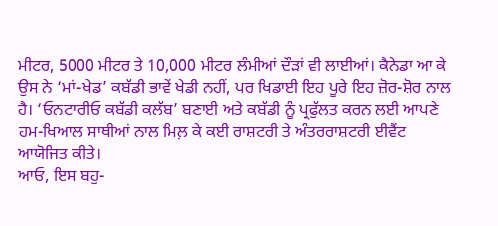ਮੀਟਰ, 5000 ਮੀਟਰ ਤੇ 10,000 ਮੀਟਰ ਲੰਮੀਆਂ ਦੌੜਾਂ ਵੀ ਲਾਈਆਂ। ਕੈਨੇਡਾ ਆ ਕੇ ਉਸ ਨੇ ‘ਮਾਂ-ਖੇਡ’ ਕਬੱਡੀ ਭਾਵੇਂ ਖੇਡੀ ਨਹੀਂ, ਪਰ ਖਿਡਾਈ ਇਹ ਪੂਰੇ ਇਹ ਜ਼ੋਰ-ਸ਼ੋਰ ਨਾਲ ਹੈ। ‘ਓਨਟਾਰੀਓ ਕਬੱਡੀ ਕਲੱਬ’ ਬਣਾਈ ਅਤੇ ਕਬੱਡੀ ਨੂੰ ਪ੍ਰਫੁੱਲਤ ਕਰਨ ਲਈ ਆਪਣੇ ਹਮ-ਖਿਆਲ ਸਾਥੀਆਂ ਨਾਲ ਮਿਲ਼ ਕੇ ਕਈ ਰਾਸ਼ਟਰੀ ਤੇ ਅੰਤਰਰਾਸ਼ਟਰੀ ਈਵੈਂਟ ਆਯੋਜਿਤ ਕੀਤੇ।
ਆਓ, ਇਸ ਬਹੁ-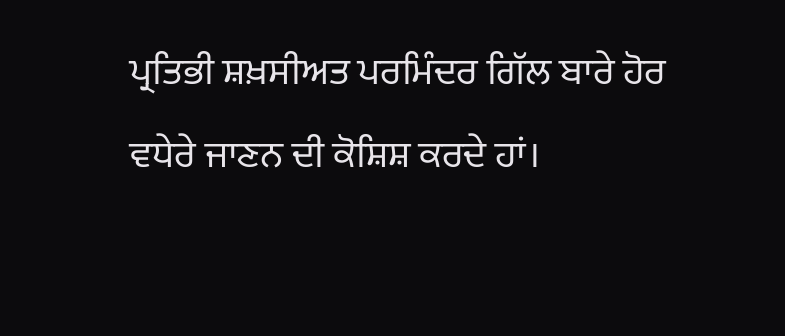ਪ੍ਰਤਿਭੀ ਸ਼ਖ਼ਸੀਅਤ ਪਰਮਿੰਦਰ ਗਿੱਲ ਬਾਰੇ ਹੋਰ ਵਧੇਰੇ ਜਾਣਨ ਦੀ ਕੋਸ਼ਿਸ਼ ਕਰਦੇ ਹਾਂ।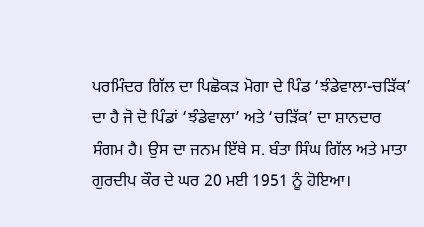ਪਰਮਿੰਦਰ ਗਿੱਲ ਦਾ ਪਿਛੋਕੜ ਮੋਗਾ ਦੇ ਪਿੰਡ ‘ਝੰਡੇਵਾਲਾ-ਚੜਿੱਕ’ ਦਾ ਹੈ ਜੋ ਦੋ ਪਿੰਡਾਂ ‘ਝੰਡੇਵਾਲਾ’ ਅਤੇ ‘ਚੜਿੱਕ’ ਦਾ ਸ਼ਾਨਦਾਰ ਸੰਗਮ ਹੈ। ਉਸ ਦਾ ਜਨਮ ਇੱਥੇ ਸ. ਬੰਤਾ ਸਿੰਘ ਗਿੱਲ ਅਤੇ ਮਾਤਾ ਗੁਰਦੀਪ ਕੌਰ ਦੇ ਘਰ 20 ਮਈ 1951 ਨੂੰ ਹੋਇਆ।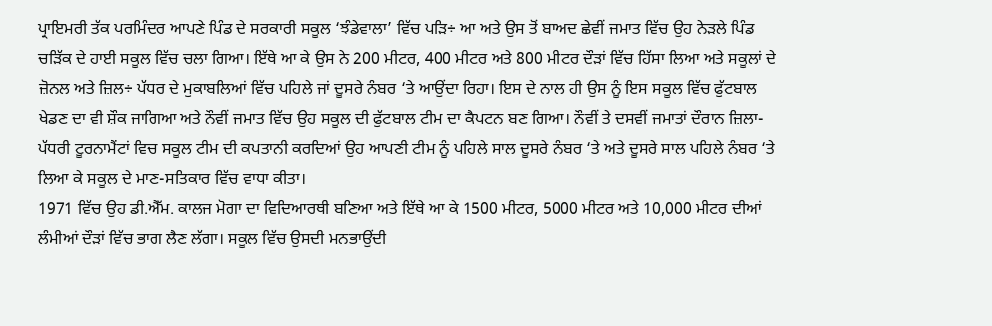ਪ੍ਰਾਇਮਰੀ ਤੱਕ ਪਰਮਿੰਦਰ ਆਪਣੇ ਪਿੰਡ ਦੇ ਸਰਕਾਰੀ ਸਕੂਲ ‘ਝੰਡੇਵਾਲਾ’ ਵਿੱਚ ਪੜਿ÷ ਆ ਅਤੇ ਉਸ ਤੋਂ ਬਾਅਦ ਛੇਵੀਂ ਜਮਾਤ ਵਿੱਚ ਉਹ ਨੇੜਲੇ ਪਿੰਡ ਚੜਿੱਕ ਦੇ ਹਾਈ ਸਕੂਲ ਵਿੱਚ ਚਲਾ ਗਿਆ। ਇੱਥੇ ਆ ਕੇ ਉਸ ਨੇ 200 ਮੀਟਰ, 400 ਮੀਟਰ ਅਤੇ 800 ਮੀਟਰ ਦੌੜਾਂ ਵਿੱਚ ਹਿੱਸਾ ਲਿਆ ਅਤੇ ਸਕੂਲਾਂ ਦੇ ਜ਼ੋਨਲ ਅਤੇ ਜ਼ਿਲ÷ ਪੱਧਰ ਦੇ ਮੁਕਾਬਲਿਆਂ ਵਿੱਚ ਪਹਿਲੇ ਜਾਂ ਦੂਸਰੇ ਨੰਬਰ ‘ਤੇ ਆਉਂਦਾ ਰਿਹਾ। ਇਸ ਦੇ ਨਾਲ ਹੀ ਉਸ ਨੂੰ ਇਸ ਸਕੂਲ ਵਿੱਚ ਫੁੱਟਬਾਲ ਖੇਡਣ ਦਾ ਵੀ ਸ਼ੌਕ ਜਾਗਿਆ ਅਤੇ ਨੌਵੀਂ ਜਮਾਤ ਵਿੱਚ ਉਹ ਸਕੂਲ ਦੀ ਫੁੱਟਬਾਲ ਟੀਮ ਦਾ ਕੈਪਟਨ ਬਣ ਗਿਆ। ਨੌਵੀਂ ਤੇ ਦਸਵੀਂ ਜਮਾਤਾਂ ਦੌਰਾਨ ਜ਼ਿਲਾ-ਪੱਧਰੀ ਟੂਰਨਾਮੈਂਟਾਂ ਵਿਚ ਸਕੂਲ ਟੀਮ ਦੀ ਕਪਤਾਨੀ ਕਰਦਿਆਂ ਉਹ ਆਪਣੀ ਟੀਮ ਨੂੰ ਪਹਿਲੇ ਸਾਲ ਦੂਸਰੇ ਨੰਬਰ ‘ਤੇ ਅਤੇ ਦੂਸਰੇ ਸਾਲ ਪਹਿਲੇ ਨੰਬਰ ‘ਤੇ ਲਿਆ ਕੇ ਸਕੂਲ ਦੇ ਮਾਣ-ਸਤਿਕਾਰ ਵਿੱਚ ਵਾਧਾ ਕੀਤਾ।
1971 ਵਿੱਚ ਉਹ ਡੀ.ਐੱਮ. ਕਾਲਜ ਮੋਗਾ ਦਾ ਵਿਦਿਆਰਥੀ ਬਣਿਆ ਅਤੇ ਇੱਥੇ ਆ ਕੇ 1500 ਮੀਟਰ, 5000 ਮੀਟਰ ਅਤੇ 10,000 ਮੀਟਰ ਦੀਆਂ ਲੰਮੀਆਂ ਦੌੜਾਂ ਵਿੱਚ ਭਾਗ ਲੈਣ ਲੱਗਾ। ਸਕੂਲ ਵਿੱਚ ਉਸਦੀ ਮਨਭਾਉਂਦੀ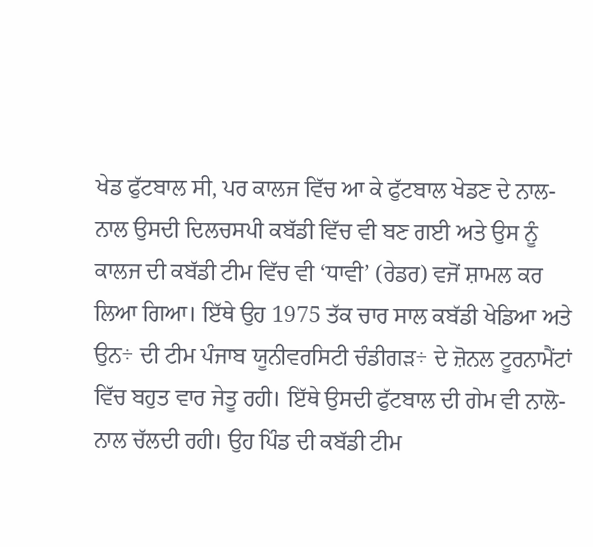ਖੇਡ ਫੁੱਟਬਾਲ ਸੀ, ਪਰ ਕਾਲਜ ਵਿੱਚ ਆ ਕੇ ਫੁੱਟਬਾਲ ਖੇਡਣ ਦੇ ਨਾਲ-ਨਾਲ ਉਸਦੀ ਦਿਲਚਸਪੀ ਕਬੱਡੀ ਵਿੱਚ ਵੀ ਬਣ ਗਈ ਅਤੇ ਉਸ ਨੂੰ ਕਾਲਜ ਦੀ ਕਬੱਡੀ ਟੀਮ ਵਿੱਚ ਵੀ ‘ਧਾਵੀ’ (ਰੇਡਰ) ਵਜੋਂ ਸ਼ਾਮਲ ਕਰ ਲਿਆ ਗਿਆ। ਇੱਥੇ ਉਹ 1975 ਤੱਕ ਚਾਰ ਸਾਲ ਕਬੱਡੀ ਖੇਡਿਆ ਅਤੇ ਉਨ÷ ਦੀ ਟੀਮ ਪੰਜਾਬ ਯੂਨੀਵਰਸਿਟੀ ਚੰਡੀਗੜ÷ ਦੇ ਜ਼ੋਨਲ ਟੂਰਨਾਮੈਂਟਾਂ ਵਿੱਚ ਬਹੁਤ ਵਾਰ ਜੇਤੂ ਰਹੀ। ਇੱਥੇ ਉਸਦੀ ਫੁੱਟਬਾਲ ਦੀ ਗੇਮ ਵੀ ਨਾਲੋ-ਨਾਲ ਚੱਲਦੀ ਰਹੀ। ਉਹ ਪਿੰਡ ਦੀ ਕਬੱਡੀ ਟੀਮ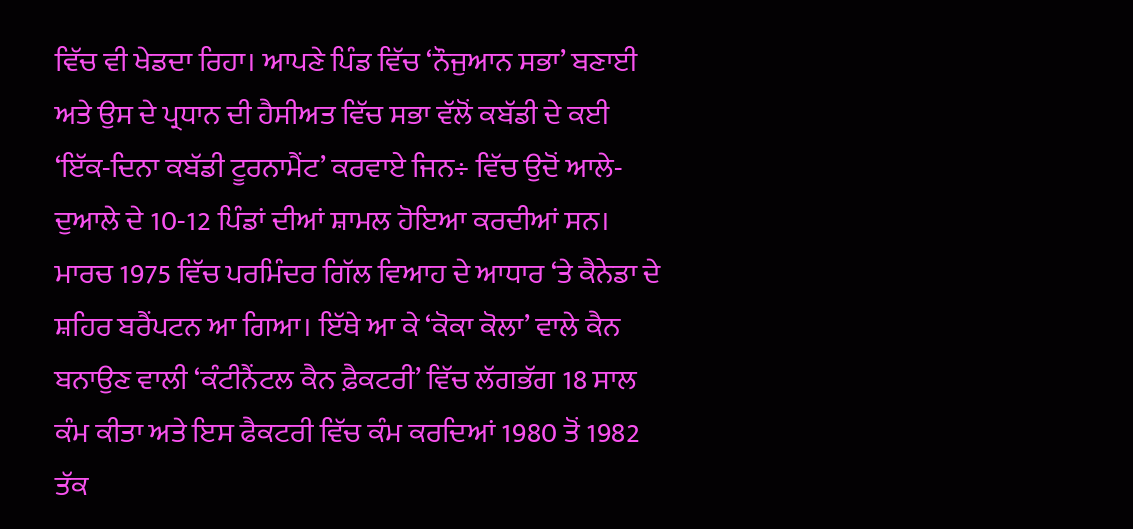ਵਿੱਚ ਵੀ ਖੇਡਦਾ ਰਿਹਾ। ਆਪਣੇ ਪਿੰਡ ਵਿੱਚ ‘ਨੌਜੁਆਨ ਸਭਾ’ ਬਣਾਈ ਅਤੇ ਉਸ ਦੇ ਪ੍ਰਧਾਨ ਦੀ ਹੈਸੀਅਤ ਵਿੱਚ ਸਭਾ ਵੱਲੋਂ ਕਬੱਡੀ ਦੇ ਕਈ ‘ਇੱਕ-ਦਿਨਾ ਕਬੱਡੀ ਟੂਰਨਾਮੈਂਟ’ ਕਰਵਾਏ ਜਿਨ÷ ਵਿੱਚ ਉਦੋਂ ਆਲੇ-ਦੁਆਲੇ ਦੇ 10-12 ਪਿੰਡਾਂ ਦੀਆਂ ਸ਼ਾਮਲ ਹੋਇਆ ਕਰਦੀਆਂ ਸਨ।
ਮਾਰਚ 1975 ਵਿੱਚ ਪਰਮਿੰਦਰ ਗਿੱਲ ਵਿਆਹ ਦੇ ਆਧਾਰ ‘ਤੇ ਕੈਨੇਡਾ ਦੇ ਸ਼ਹਿਰ ਬਰੈਂਪਟਨ ਆ ਗਿਆ। ਇੱਥੇ ਆ ਕੇ ‘ਕੋਕਾ ਕੋਲਾ’ ਵਾਲੇ ਕੈਨ ਬਨਾਉਣ ਵਾਲੀ ‘ਕੰਟੀਨੈਂਟਲ ਕੈਨ ਫ਼ੈਕਟਰੀ’ ਵਿੱਚ ਲੱਗਭੱਗ 18 ਸਾਲ ਕੰਮ ਕੀਤਾ ਅਤੇ ਇਸ ਫੈਕਟਰੀ ਵਿੱਚ ਕੰਮ ਕਰਦਿਆਂ 1980 ਤੋਂ 1982 ਤੱਕ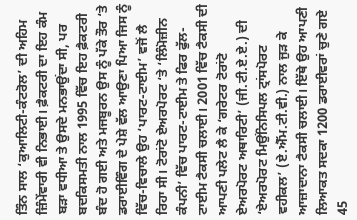ਤਿੰਨ ਸਾਲ ‘ਕੁਆਲਿਟੀ-ਕੰਟਰੋਲ’ ਦੀ ਅਹਿਮ ਜ਼ਿੰਮੇਂਵਾਰੀ ਵੀ ਨਿਭਾਈ। ਫ਼ੈਕਟਰੀ ਦਾ ਇਹ ਕੰਮ ਬੜਾ ਵਧੀਆ ਤੇ ਉਸਦੇ ਮਨਭਾਉਂਦਾ ਸੀ, ਪਰ ਬਦਕਿਸਮਤੀ ਨਾਲ 1995 ਵਿੱਚ ਇਹ ਫ਼ੈਕਟਰੀ ਬੰਦ ਹੋ ਗਈ ਅਤੇ ਮਜਬੂਰਨ ਉਸ ਨੂੰ ਪੱਕੇ ਤੌਰ ‘ਤੇ ਡਰਾਈਵਿੰਗ ਦੇ ਪੇਸ਼ੇ ਵੱਲ ਆਉਣਾ ਪਿਆ ਜਿਸ ਨੂੰ ਵਿੱਚ-ਵਿਚਾਲੇ ਉਹ ‘ਪਾਰਟ-ਟਾਈਮ’ ਵਜੋਂ ਲੈ ਰਿਹਾ ਸੀ। ਟੋਰਾਂਟੋ ਏਅਰਪੋਰਟ ‘ਤੇ ‘ਲਿੰਮੋਜ਼ੀਨ ਕੰਪਨੀ’ ਵਿੱਚ ਪਾਰਟ-ਟਾਈਮ ਤੇ ਫਿਰ ਫੁੱਲ-ਟਾਈਮ ਟੈਕਸੀ ਚਲਾਈ। 2001 ਵਿੱਚ ਟੈਕਸੀ ਦੀ ਆਪਣੀ ਪਲੇਟ ਲੈ ਕੇ ‘ਗਰੇਟਰ ਟੋਰਾਂਟੋ ਏਅਰਪੋਰਟ ਅਥਾਰਿਟੀ’ (ਜੀ.ਟੀ.ਏ.ਏ.) ਦੀ ‘ਏਅਰਪੋਰਟ ਮਿਉਂਨਿਸਿਪਲ ਟ੍ਰਾਂਸਪੋਰਟ ਵਹੀਕਲ’ (ਏ.ਐੱਮ.ਟੀ.ਵੀ.) ਨਾਲ ਜੁੜ ਕੇ ਆਜ਼ਾਦਾਨਾ ਟੈਕਸੀ ਚਲਾਈ। ਇੱਥੇ ਉਹ ਆਪਣੀ ਲਿਆਕਤ ਸਦਕਾ 1200 ਡਰਾਈਵਰਾਂ ਚੁਣੇ ਗਏ 45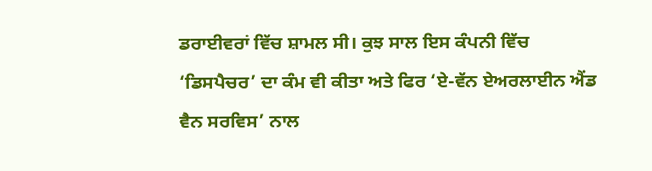ਡਰਾਈਵਰਾਂ ਵਿੱਚ ਸ਼ਾਮਲ ਸੀ। ਕੁਝ ਸਾਲ ਇਸ ਕੰਪਨੀ ਵਿੱਚ ‘ਡਿਸਪੈਚਰ’ ਦਾ ਕੰਮ ਵੀ ਕੀਤਾ ਅਤੇ ਫਿਰ ‘ਏ-ਵੱਨ ਏਅਰਲਾਈਨ ਐਂਡ ਵੈਨ ਸਰਵਿਸ’ ਨਾਲ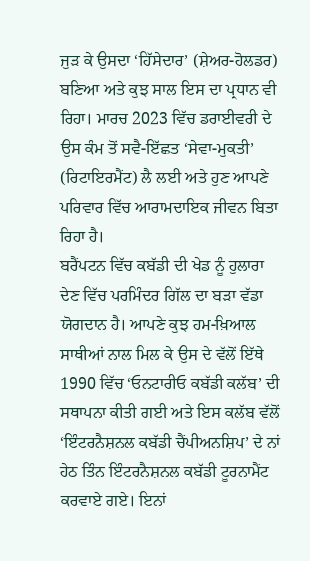ਜੁੜ ਕੇ ਉਸਦਾ ‘ਹਿੱਸੇਦਾਰ’ (ਸ਼ੇਅਰ-ਹੋਲਡਰ) ਬਣਿਆ ਅਤੇ ਕੁਝ ਸਾਲ ਇਸ ਦਾ ਪ੍ਰਧਾਨ ਵੀ ਰਿਹਾ। ਮਾਰਚ 2023 ਵਿੱਚ ਡਰਾਈਵਰੀ ਦੇ ਉਸ ਕੰਮ ਤੋਂ ਸਵੈ-ਇੱਛਤ ‘ਸੇਵਾ-ਮੁਕਤੀ’ (ਰਿਟਾਇਰਮੈਂਟ) ਲੈ ਲਈ ਅਤੇ ਹੁਣ ਆਪਣੇ ਪਰਿਵਾਰ ਵਿੱਚ ਆਰਾਮਦਾਇਕ ਜੀਵਨ ਬਿਤਾ ਰਿਹਾ ਹੈ।
ਬਰੈਂਪਟਨ ਵਿੱਚ ਕਬੱਡੀ ਦੀ ਖੇਡ ਨੂੰ ਹੁਲਾਰਾ ਦੇਣ ਵਿੱਚ ਪਰਮਿੰਦਰ ਗਿੱਲ ਦਾ ਬੜਾ ਵੱਡਾ ਯੋਗਦਾਨ ਹੈ। ਆਪਣੇ ਕੁਝ ਹਮ-ਖ਼ਿਆਲ ਸਾਥੀਆਂ ਨਾਲ ਮਿਲ ਕੇ ਉਸ ਦੇ ਵੱਲੋਂ ਇੱਥੇ 1990 ਵਿੱਚ ‘ਓਨਟਾਰੀਓ ਕਬੱਡੀ ਕਲੱਬ’ ਦੀ ਸਥਾਪਨਾ ਕੀਤੀ ਗਈ ਅਤੇ ਇਸ ਕਲੱਬ ਵੱਲੋਂ ‘ਇੰਟਰਨੈਸ਼ਨਲ ਕਬੱਡੀ ਚੈਂਪੀਅਨਸ਼ਿਪ’ ਦੇ ਨਾਂ ਹੇਠ ਤਿੰਨ ਇੰਟਰਨੈਸ਼ਨਲ ਕਬੱਡੀ ਟੂਰਨਾਮੈਂਟ ਕਰਵਾਏ ਗਏ। ਇਨਾਂ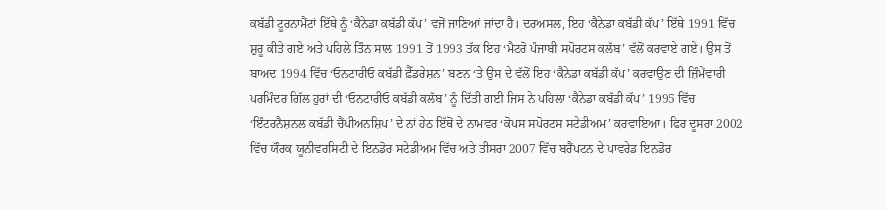ਕਬੱਡੀ ਟੂਰਨਾਮੈਂਟਾਂ ਇੱਥੇ ਨੂੰ ‘ਕੈਨੇਡਾ ਕਬੱਡੀ ਕੱਪ’ ਵਜੋਂ ਜਾਣਿਆਂ ਜਾਂਦਾ ਹੈ। ਦਰਅਸਲ, ਇਹ ‘ਕੈਨੇਡਾ ਕਬੱਡੀ ਕੱਪ’ ਇੱਥੇ 1991 ਵਿੱਚ ਸ਼ੁਰੂ ਕੀਤੇ ਗਏ ਅਤੇ ਪਹਿਲੇ ਤਿੰਨ ਸਾਲ 1991 ਤੋਂ 1993 ਤੱਕ ਇਹ ‘ਮੈਟਰੋ ਪੰਜਾਬੀ ਸਪੋਰਟਸ ਕਲੱਬ’ ਵੱਲੋਂ ਕਰਵਾਏ ਗਏ। ਉਸ ਤੋਂ ਬਾਅਦ 1994 ਵਿੱਚ ‘ਓਨਟਾਰੀਓ ਕਬੱਡੀ ਫ਼ੈੱਡਰੇਸ਼ਨ’ ਬਣਨ ‘ਤੇ ਉਸ ਦੇ ਵੱਲੋਂ ਇਹ ‘ਕੈਨੇਡਾ ਕਬੱਡੀ ਕੱਪ’ ਕਰਵਾਉਣ ਦੀ ਜ਼ਿੰਮੇਂਵਾਰੀ ਪਰਮਿੰਦਰ ਗਿੱਲ ਹੁਰਾਂ ਦੀ ‘ਓਨਟਾਰੀਓ ਕਬੱਡੀ ਕਲੱਬ’ ਨੂੰ ਦਿੱਤੀ ਗਈ ਜਿਸ ਨੇ ਪਹਿਲਾ ‘ਕੈਨੇਡਾ ਕਬੱਡੀ ਕੱਪ’ 1995 ਵਿੱਚ ‘ਇੰਟਰਨੈਸ਼ਨਲ ਕਬੱਡੀ ਚੈਂਪੀਅਨਸ਼ਿਪ’ ਦੇ ਨਾਂ ਹੇਠ ਇੱਥੋਂ ਦੇ ਨਾਮਵਰ ‘ਕੋਪਸ ਸਪੋਰਟਸ ਸਟੇਡੀਅਮ’ ਕਰਵਾਇਆ। ਫਿਰ ਦੂਸਰਾ 2002 ਵਿੱਚ ਯੌਰਕ ਯੂਨੀਵਰਸਿਟੀ ਦੇ ਇਨਡੋਰ ਸਟੇਡੀਅਮ ਵਿੱਚ ਅਤੇ ਤੀਸਰਾ 2007 ਵਿੱਚ ਬਰੈਂਪਟਨ ਦੇ ਪਾਵਰੇਡ ਇਨਡੋਰ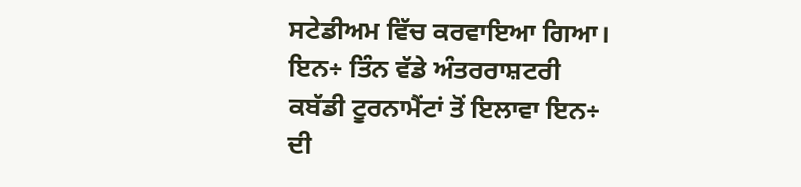ਸਟੇਡੀਅਮ ਵਿੱਚ ਕਰਵਾਇਆ ਗਿਆ।
ਇਨ÷ ਤਿੰਨ ਵੱਡੇ ਅੰਤਰਰਾਸ਼ਟਰੀ ਕਬੱਡੀ ਟੂਰਨਾਮੈਂਟਾਂ ਤੋਂ ਇਲਾਵਾ ਇਨ÷ ਦੀ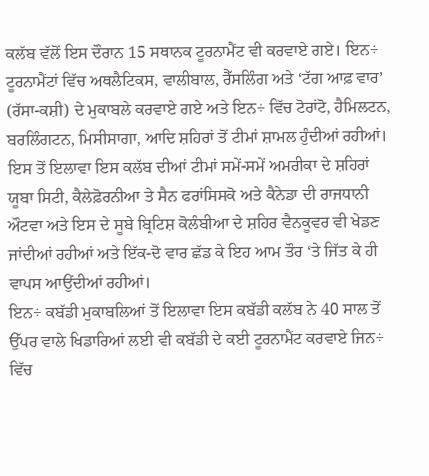ਕਲੱਬ ਵੱਲੋਂ ਇਸ ਦੌਰਾਨ 15 ਸਥਾਨਕ ਟੂਰਨਾਮੈਂਟ ਵੀ ਕਰਵਾਏ ਗਏ। ਇਨ÷ ਟੂਰਨਾਮੈਂਟਾਂ ਵਿੱਚ ਅਥਲੈਟਿਕਸ, ਵਾਲੀਬਾਲ, ਰੈੱਸਲਿੰਗ ਅਤੇ ‘ਟੱਗ ਆਫ਼ ਵਾਰ’ (ਰੱਸਾ-ਕਸ਼ੀ) ਦੇ ਮੁਕਾਬਲੇ ਕਰਵਾਏ ਗਏ ਅਤੇ ਇਨ÷ ਵਿੱਚ ਟੋਰਾਂਟੋ, ਹੈਮਿਲਟਨ, ਬਰਲਿੰਗਟਨ, ਮਿਸੀਸਾਗਾ, ਆਦਿ ਸ਼ਹਿਰਾਂ ਤੋਂ ਟੀਮਾਂ ਸ਼ਾਮਲ ਹੁੰਦੀਆਂ ਰਹੀਆਂ। ਇਸ ਤੋਂ ਇਲਾਵਾ ਇਸ ਕਲੱਬ ਦੀਆਂ ਟੀਮਾਂ ਸਮੇਂ-ਸਮੇਂ ਅਮਰੀਕਾ ਦੇ ਸ਼ਹਿਰਾਂ ਯੂਬਾ ਸਿਟੀ, ਕੈਲੇਫ਼ੋਰਨੀਆ ਤੇ ਸੈਨ ਫਰਾਂਸਿਸਕੋ ਅਤੇ ਕੈਨੇਡਾ ਦੀ ਰਾਜਧਾਨੀ ਔਟਵਾ ਅਤੇ ਇਸ ਦੇ ਸੂਬੇ ਬ੍ਰਿਟਿਸ਼ ਕੋਲੰਬੀਆ ਦੇ ਸ਼ਹਿਰ ਵੈਨਕੂਵਰ ਵੀ ਖੇਡਣ ਜਾਂਦੀਆਂ ਰਹੀਆਂ ਅਤੇ ਇੱਕ-ਦੋ ਵਾਰ ਛੱਡ ਕੇ ਇਹ ਆਮ ਤੌਰ ‘ਤੇ ਜਿੱਤ ਕੇ ਹੀ ਵਾਪਸ ਆਉਂਦੀਆਂ ਰਹੀਆਂ।
ਇਨ÷ ਕਬੱਡੀ ਮੁਕਾਬਲਿਆਂ ਤੋਂ ਇਲਾਵਾ ਇਸ ਕਬੱਡੀ ਕਲੱਬ ਨੇ 40 ਸਾਲ ਤੋਂ ਉੱਪਰ ਵਾਲੇ ਖਿਡਾਰਿਆਂ ਲਈ ਵੀ ਕਬੱਡੀ ਦੇ ਕਈ ਟੂਰਨਾਮੈਂਟ ਕਰਵਾਏ ਜਿਨ÷ ਵਿੱਚ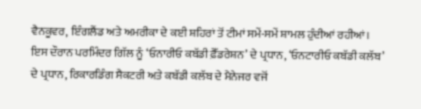ਵੈਨਕੂਵਰ, ਇੰਗਲੈਂਡ ਅਤੇ ਅਮਰੀਕਾ ਦੇ ਕਈ ਸ਼ਹਿਰਾਂ ਤੋਂ ਟੀਮਾਂ ਸਮੇਂ-ਸਮੇਂ ਸ਼ਾਮਲ ਹੁੰਦੀਆਂ ਰਹੀਆਂ। ਇਸ ਦੌਰਾਨ ਪਰਮਿੰਦਰ ਗਿੱਲ ਨੂੰ ‘ਓਨਾਰੀਓ ਕਬੱਡੀ ਫ਼ੈੱਡਰੇਸ਼ਨ’ ਦੇ ਪ੍ਰਧਾਨ, ‘ਓਨਟਾਰੀਓ ਕਬੱਡੀ ਕਲੱਬ’ ਦੇ ਪ੍ਰਧਾਨ, ਰਿਕਾਰਡਿੰਗ ਸੈਕਟਰੀ ਅਤੇ ਕਬੱਡੀ ਕਲੱਬ ਦੇ ਮੈਨੇਜਰ ਵਜੋਂ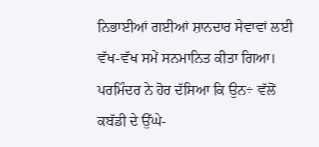ਨਿਭਾਈਆਂ ਗਈਆਂ ਸ਼ਾਨਦਾਰ ਸੇਵਾਵਾਂ ਲਈ ਵੱਖ-ਵੱਖ ਸਮੇਂ ਸਨਮਾਨਿਤ ਕੀਤਾ ਗਿਆ। ਪਰਮਿੰਦਰ ਨੇ ਹੋਰ ਦੱਸਿਆ ਕਿ ਉਨ÷ ਵੱਲੋਂ ਕਬੱਡੀ ਦੇ ਉੱਘੇ-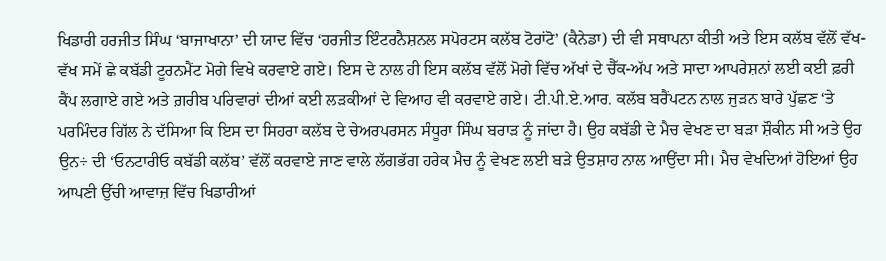ਖਿਡਾਰੀ ਹਰਜੀਤ ਸਿੰਘ ‘ਬਾਜਾਖਾਨਾ’ ਦੀ ਯਾਦ ਵਿੱਚ ‘ਹਰਜੀਤ ਇੰਟਰਨੈਸ਼ਨਲ ਸਪੋਰਟਸ ਕਲੱਬ ਟੋਰਾਂਟੋ’ (ਕੈਨੇਡਾ) ਦੀ ਵੀ ਸਥਾਪਨਾ ਕੀਤੀ ਅਤੇ ਇਸ ਕਲੱਬ ਵੱਲੋਂ ਵੱਖ-ਵੱਖ ਸਮੇਂ ਛੇ ਕਬੱਡੀ ਟੂਰਨਮੈਂਟ ਮੋਗੇ ਵਿਖੇ ਕਰਵਾਏ ਗਏ। ਇਸ ਦੇ ਨਾਲ ਹੀ ਇਸ ਕਲੱਬ ਵੱਲੋਂ ਮੋਗੇ ਵਿੱਚ ਅੱਖਾਂ ਦੇ ਚੈੱਕ-ਅੱਪ ਅਤੇ ਸਾਦਾ ਆਪਰੇਸ਼ਨਾਂ ਲਈ ਕਈ ਫ਼ਰੀ ਕੈਂਪ ਲਗਾਏ ਗਏ ਅਤੇ ਗ਼ਰੀਬ ਪਰਿਵਾਰਾਂ ਦੀਆਂ ਕਈ ਲੜਕੀਆਂ ਦੇ ਵਿਆਹ ਵੀ ਕਰਵਾਏ ਗਏ। ਟੀ.ਪੀ.ਏ.ਆਰ. ਕਲੱਬ ਬਰੈਂਪਟਨ ਨਾਲ ਜੁੜਨ ਬਾਰੇ ਪੁੱਛਣ ‘ਤੇ ਪਰਮਿੰਦਰ ਗਿੱਲ ਨੇ ਦੱਸਿਆ ਕਿ ਇਸ ਦਾ ਸਿਹਰਾ ਕਲੱਬ ਦੇ ਚੇਅਰਪਰਸਨ ਸੰਧੂਰਾ ਸਿੰਘ ਬਰਾੜ ਨੂੰ ਜਾਂਦਾ ਹੈ। ਉਹ ਕਬੱਡੀ ਦੇ ਮੈਚ ਵੇਖਣ ਦਾ ਬੜਾ ਸ਼ੌਕੀਨ ਸੀ ਅਤੇ ਉਹ ਉਨ÷ ਦੀ ‘ਓਨਟਾਰੀਓ ਕਬੱਡੀ ਕਲੱਬ’ ਵੱਲੋਂ ਕਰਵਾਏ ਜਾਣ ਵਾਲੇ ਲੱਗਭੱਗ ਹਰੇਕ ਮੈਚ ਨੂੰ ਵੇਖਣ ਲਈ ਬੜੇ ਉਤਸ਼ਾਹ ਨਾਲ ਆਉਂਦਾ ਸੀ। ਮੈਚ ਵੇਖਦਿਆਂ ਹੋਇਆਂ ਉਹ ਆਪਣੀ ਉੱਚੀ ਆਵਾਜ਼ ਵਿੱਚ ਖਿਡਾਰੀਆਂ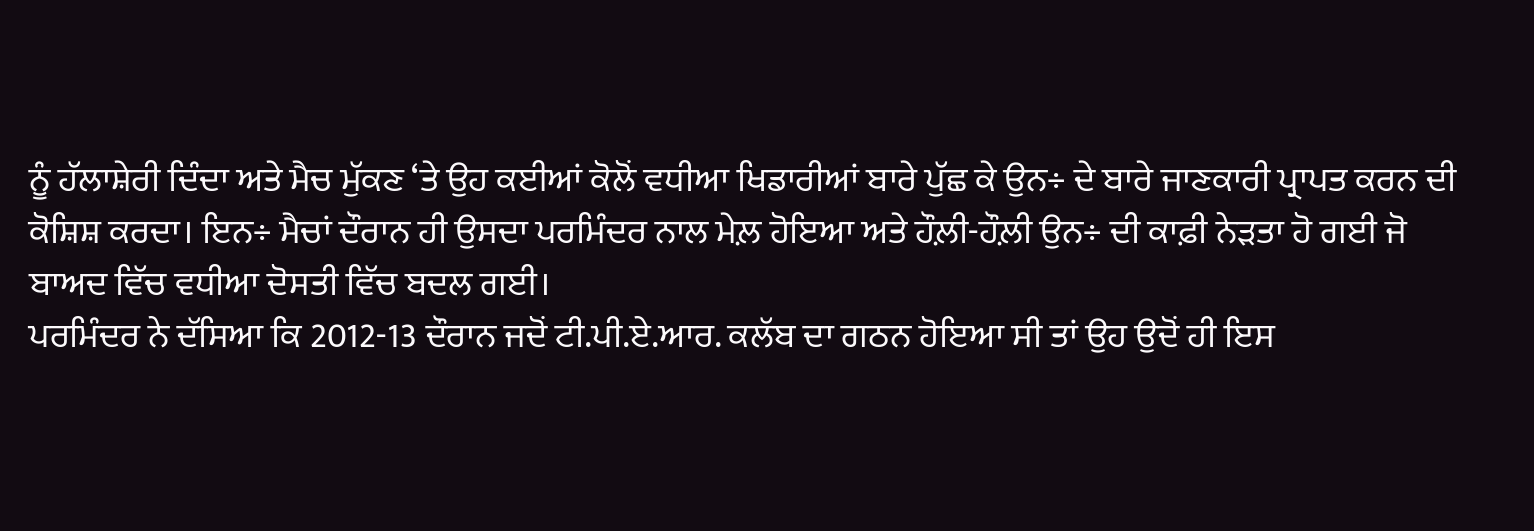ਨੂੰ ਹੱਲਾਸ਼ੇਰੀ ਦਿੰਦਾ ਅਤੇ ਮੈਚ ਮੁੱਕਣ ‘ਤੇ ਉਹ ਕਈਆਂ ਕੋਲੋਂ ਵਧੀਆ ਖਿਡਾਰੀਆਂ ਬਾਰੇ ਪੁੱਛ ਕੇ ਉਨ÷ ਦੇ ਬਾਰੇ ਜਾਣਕਾਰੀ ਪ੍ਰਾਪਤ ਕਰਨ ਦੀ ਕੋਸ਼ਿਸ਼ ਕਰਦਾ। ਇਨ÷ ਮੈਚਾਂ ਦੌਰਾਨ ਹੀ ਉਸਦਾ ਪਰਮਿੰਦਰ ਨਾਲ ਮੇਲ਼ ਹੋਇਆ ਅਤੇ ਹੌਲ਼ੀ-ਹੌਲ਼ੀ ਉਨ÷ ਦੀ ਕਾਫ਼ੀ ਨੇੜਤਾ ਹੋ ਗਈ ਜੋ ਬਾਅਦ ਵਿੱਚ ਵਧੀਆ ਦੋਸਤੀ ਵਿੱਚ ਬਦਲ ਗਈ।
ਪਰਮਿੰਦਰ ਨੇ ਦੱਸਿਆ ਕਿ 2012-13 ਦੌਰਾਨ ਜਦੋਂ ਟੀ.ਪੀ.ਏ.ਆਰ. ਕਲੱਬ ਦਾ ਗਠਨ ਹੋਇਆ ਸੀ ਤਾਂ ਉਹ ਉਦੋਂ ਹੀ ਇਸ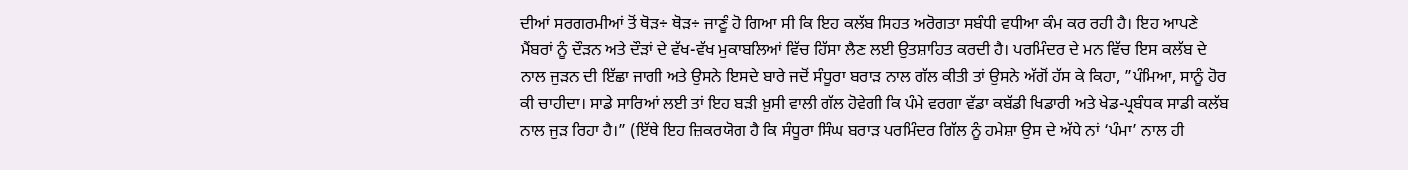ਦੀਆਂ ਸਰਗਰਮੀਆਂ ਤੋਂ ਥੋੜ÷ ਥੋੜ÷ ਜਾਣੂੰ ਹੋ ਗਿਆ ਸੀ ਕਿ ਇਹ ਕਲੱਬ ਸਿਹਤ ਅਰੋਗਤਾ ਸਬੰਧੀ ਵਧੀਆ ਕੰਮ ਕਰ ਰਹੀ ਹੈ। ਇਹ ਆਪਣੇ ਮੈਂਬਰਾਂ ਨੂੰ ਦੌੜਨ ਅਤੇ ਦੌੜਾਂ ਦੇ ਵੱਖ-ਵੱਖ ਮੁਕਾਬਲਿਆਂ ਵਿੱਚ ਹਿੱਸਾ ਲੈਣ ਲਈ ਉਤਸ਼ਾਹਿਤ ਕਰਦੀ ਹੈ। ਪਰਮਿੰਦਰ ਦੇ ਮਨ ਵਿੱਚ ਇਸ ਕਲੱਬ ਦੇ ਨਾਲ ਜੁੜਨ ਦੀ ਇੱਛਾ ਜਾਗੀ ਅਤੇ ਉਸਨੇ ਇਸਦੇ ਬਾਰੇ ਜਦੋਂ ਸੰਧੂਰਾ ਬਰਾੜ ਨਾਲ ਗੱਲ ਕੀਤੀ ਤਾਂ ਉਸਨੇ ਅੱਗੋਂ ਹੱਸ ਕੇ ਕਿਹਾ, ”ਪੰਮਿਆ, ਸਾਨੂੰ ਹੋਰ ਕੀ ਚਾਹੀਦਾ। ਸਾਡੇ ਸਾਰਿਆਂ ਲਈ ਤਾਂ ਇਹ ਬੜੀ ਖ਼ੁਸੀ ਵਾਲੀ ਗੱਲ ਹੋਵੇਗੀ ਕਿ ਪੰਮੇ ਵਰਗਾ ਵੱਡਾ ਕਬੱਡੀ ਖਿਡਾਰੀ ਅਤੇ ਖੇਡ-ਪ੍ਰਬੰਧਕ ਸਾਡੀ ਕਲੱਬ ਨਾਲ ਜੁੜ ਰਿਹਾ ਹੈ।” (ਇੱਥੇ ਇਹ ਜ਼ਿਕਰਯੋਗ ਹੈ ਕਿ ਸੰਧੂਰਾ ਸਿੰਘ ਬਰਾੜ ਪਰਮਿੰਦਰ ਗਿੱਲ ਨੂੰ ਹਮੇਸ਼ਾ ਉਸ ਦੇ ਅੱਧੇ ਨਾਂ ‘ਪੰਮਾ’ ਨਾਲ ਹੀ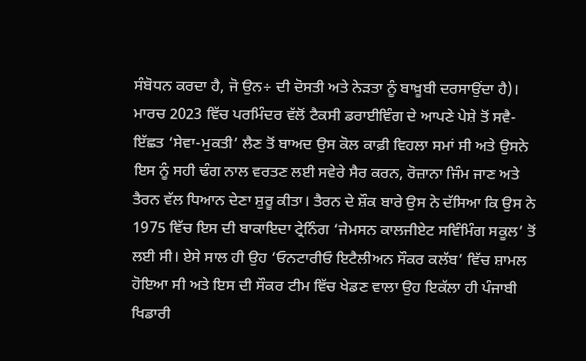ਸੰਬੋਧਨ ਕਰਦਾ ਹੈ, ਜੋ ਉਨ÷ ਦੀ ਦੋਸਤੀ ਅਤੇ ਨੇੜਤਾ ਨੂੰ ਬਾਖ਼ੂਬੀ ਦਰਸਾਉਂਦਾ ਹੈ)।
ਮਾਰਚ 2023 ਵਿੱਚ ਪਰਮਿੰਦਰ ਵੱਲੋਂ ਟੈਕਸੀ ਡਰਾਈਵਿੰਗ ਦੇ ਆਪਣੇ ਪੇਸ਼ੇ ਤੋਂ ਸਵੈ-ਇੱਛਤ ‘ਸੇਵਾ-ਮੁਕਤੀ’ ਲੈਣ ਤੋਂ ਬਾਅਦ ਉਸ ਕੋਲ ਕਾਫ਼ੀ ਵਿਹਲਾ ਸਮਾਂ ਸੀ ਅਤੇ ਉਸਨੇ ਇਸ ਨੂੰ ਸਹੀ ਢੰਗ ਨਾਲ ਵਰਤਣ ਲਈ ਸਵੇਰੇ ਸੈਰ ਕਰਨ, ਰੋਜ਼ਾਨਾ ਜਿੰਮ ਜਾਣ ਅਤੇ ਤੈਰਨ ਵੱਲ ਧਿਆਨ ਦੇਣਾ ਸ਼ੁਰੂ ਕੀਤਾ। ਤੈਰਨ ਦੇ ਸ਼ੌਕ ਬਾਰੇ ਉਸ ਨੇ ਦੱਸਿਆ ਕਿ ਉਸ ਨੇ 1975 ਵਿੱਚ ਇਸ ਦੀ ਬਾਕਾਇਦਾ ਟ੍ਰੇਨਿੰਗ ‘ਜੇਮਸਨ ਕਾਲਜੀਏਟ ਸਵਿੰਮਿੰਗ ਸਕੂਲ’ ਤੋਂ ਲਈ ਸੀ। ਏਸੇ ਸਾਲ ਹੀ ਉਹ ‘ਓਨਟਾਰੀਓ ਇਟੈਲੀਅਨ ਸੌਕਰ ਕਲੱਬ’ ਵਿੱਚ ਸ਼ਾਮਲ ਹੋਇਆ ਸੀ ਅਤੇ ਇਸ ਦੀ ਸੌਕਰ ਟੀਮ ਵਿੱਚ ਖੇਡਣ ਵਾਲਾ ਉਹ ਇਕੱਲਾ ਹੀ ਪੰਜਾਬੀ ਖਿਡਾਰੀ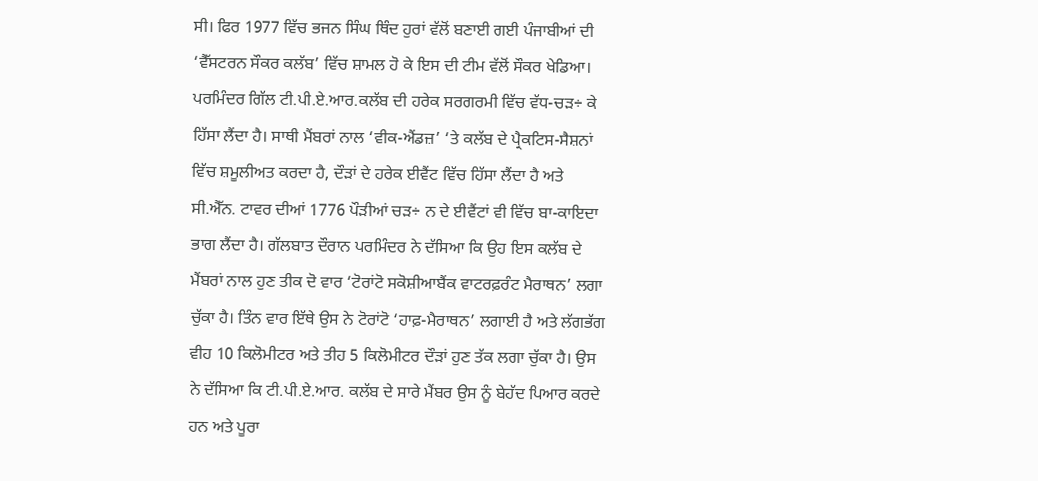ਸੀ। ਫਿਰ 1977 ਵਿੱਚ ਭਜਨ ਸਿੰਘ ਥਿੰਦ ਹੁਰਾਂ ਵੱਲੋਂ ਬਣਾਈ ਗਈ ਪੰਜਾਬੀਆਂ ਦੀ ‘ਵੈੱਸਟਰਨ ਸੌਕਰ ਕਲੱਬ’ ਵਿੱਚ ਸ਼ਾਮਲ ਹੋ ਕੇ ਇਸ ਦੀ ਟੀਮ ਵੱਲੋਂ ਸੌਕਰ ਖੇਡਿਆ।
ਪਰਮਿੰਦਰ ਗਿੱਲ ਟੀ.ਪੀ.ਏ.ਆਰ.ਕਲੱਬ ਦੀ ਹਰੇਕ ਸਰਗਰਮੀ ਵਿੱਚ ਵੱਧ-ਚੜ÷ ਕੇ ਹਿੱਸਾ ਲੈਂਦਾ ਹੈ। ਸਾਥੀ ਮੈਂਬਰਾਂ ਨਾਲ ‘ਵੀਕ-ਐਂਡਜ਼’ ‘ਤੇ ਕਲੱਬ ਦੇ ਪ੍ਰੈਕਟਿਸ-ਸੈਸ਼ਨਾਂ ਵਿੱਚ ਸ਼ਮੂਲੀਅਤ ਕਰਦਾ ਹੈ, ਦੌੜਾਂ ਦੇ ਹਰੇਕ ਈਵੈਂਟ ਵਿੱਚ ਹਿੱਸਾ ਲੈਂਦਾ ਹੈ ਅਤੇ ਸੀ.ਐੱਨ. ਟਾਵਰ ਦੀਆਂ 1776 ਪੌੜੀਆਂ ਚੜ÷ ਨ ਦੇ ਈਵੈਂਟਾਂ ਵੀ ਵਿੱਚ ਬਾ-ਕਾਇਦਾ ਭਾਗ ਲੈਂਦਾ ਹੈ। ਗੱਲਬਾਤ ਦੌਰਾਨ ਪਰਮਿੰਦਰ ਨੇ ਦੱਸਿਆ ਕਿ ਉਹ ਇਸ ਕਲੱਬ ਦੇ ਮੈਂਬਰਾਂ ਨਾਲ ਹੁਣ ਤੀਕ ਦੋ ਵਾਰ ‘ਟੋਰਾਂਟੋ ਸਕੋਸ਼ੀਆਬੈਂਕ ਵਾਟਰਫ਼ਰੰਟ ਮੈਰਾਥਨ’ ਲਗਾ ਚੁੱਕਾ ਹੈ। ਤਿੰਨ ਵਾਰ ਇੱਥੇ ਉਸ ਨੇ ਟੋਰਾਂਟੋ ‘ਹਾਫ਼-ਮੈਰਾਥਨ’ ਲਗਾਈ ਹੈ ਅਤੇ ਲੱਗਭੱਗ ਵੀਹ 10 ਕਿਲੋਮੀਟਰ ਅਤੇ ਤੀਹ 5 ਕਿਲੋਮੀਟਰ ਦੌੜਾਂ ਹੁਣ ਤੱਕ ਲਗਾ ਚੁੱਕਾ ਹੈ। ਉਸ ਨੇ ਦੱਸਿਆ ਕਿ ਟੀ.ਪੀ.ਏ.ਆਰ. ਕਲੱਬ ਦੇ ਸਾਰੇ ਮੈਂਬਰ ਉਸ ਨੂੰ ਬੇਹੱਦ ਪਿਆਰ ਕਰਦੇ ਹਨ ਅਤੇ ਪੂਰਾ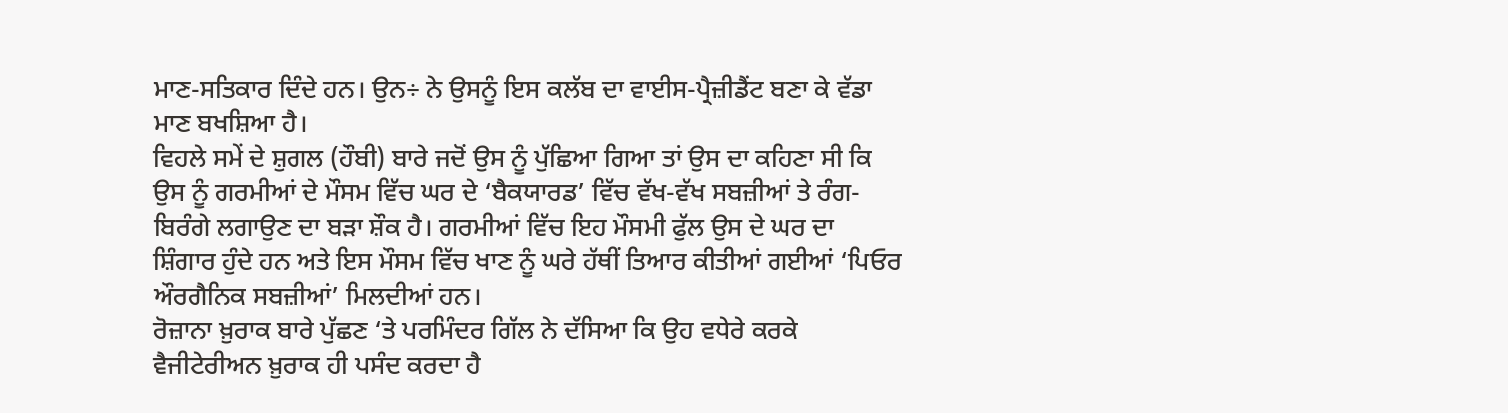ਮਾਣ-ਸਤਿਕਾਰ ਦਿੰਦੇ ਹਨ। ਉਨ÷ ਨੇ ਉਸਨੂੰ ਇਸ ਕਲੱਬ ਦਾ ਵਾਈਸ-ਪ੍ਰੈਜ਼ੀਡੈਂਟ ਬਣਾ ਕੇ ਵੱਡਾ ਮਾਣ ਬਖਸ਼ਿਆ ਹੈ।
ਵਿਹਲੇ ਸਮੇਂ ਦੇ ਸ਼ੁਗਲ (ਹੌਬੀ) ਬਾਰੇ ਜਦੋਂ ਉਸ ਨੂੰ ਪੁੱਛਿਆ ਗਿਆ ਤਾਂ ਉਸ ਦਾ ਕਹਿਣਾ ਸੀ ਕਿ ਉਸ ਨੂੰ ਗਰਮੀਆਂ ਦੇ ਮੌਸਮ ਵਿੱਚ ਘਰ ਦੇ ‘ਬੈਕਯਾਰਡ’ ਵਿੱਚ ਵੱਖ-ਵੱਖ ਸਬਜ਼ੀਆਂ ਤੇ ਰੰਗ-ਬਿਰੰਗੇ ਲਗਾਉਣ ਦਾ ਬੜਾ ਸ਼ੌਕ ਹੈ। ਗਰਮੀਆਂ ਵਿੱਚ ਇਹ ਮੌਸਮੀ ਫੁੱਲ ਉਸ ਦੇ ਘਰ ਦਾ ਸ਼ਿੰਗਾਰ ਹੁੰਦੇ ਹਨ ਅਤੇ ਇਸ ਮੌਸਮ ਵਿੱਚ ਖਾਣ ਨੂੰ ਘਰੇ ਹੱਥੀਂ ਤਿਆਰ ਕੀਤੀਆਂ ਗਈਆਂ ‘ਪਿਓਰ ਔਰਗੈਨਿਕ ਸਬਜ਼ੀਆਂ’ ਮਿਲਦੀਆਂ ਹਨ।
ਰੋਜ਼ਾਨਾ ਖ਼ੁਰਾਕ ਬਾਰੇ ਪੁੱਛਣ ‘ਤੇ ਪਰਮਿੰਦਰ ਗਿੱਲ ਨੇ ਦੱਸਿਆ ਕਿ ਉਹ ਵਧੇਰੇ ਕਰਕੇ ਵੈਜੀਟੇਰੀਅਨ ਖ਼ੁਰਾਕ ਹੀ ਪਸੰਦ ਕਰਦਾ ਹੈ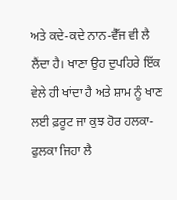ਅਤੇ ਕਦੇ-ਕਦੇ ਨਾਨ-ਵੈੱਜ ਵੀ ਲੈ ਲੈਂਦਾ ਹੈ। ਖਾਣਾ ਉਹ ਦੁਪਹਿਰੇ ਇੱਕ ਵੇਲੇ ਹੀ ਖਾਂਦਾ ਹੈ ਅਤੇ ਸ਼ਾਮ ਨੂੰ ਖਾਣ ਲਈ ਫ਼ਰੂਟ ਜਾ ਕੁਝ ਹੋਰ ਹਲਕਾ-ਫੁਲਕਾ ਜਿਹਾ ਲੈ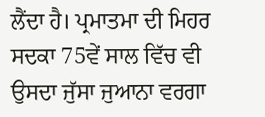ਲੈਂਦਾ ਹੈ। ਪ੍ਰਮਾਤਮਾ ਦੀ ਮਿਹਰ ਸਦਕਾ 75ਵੇਂ ਸਾਲ ਵਿੱਚ ਵੀ ਉਸਦਾ ਜੁੱਸਾ ਜੁਆਨਾ ਵਰਗਾ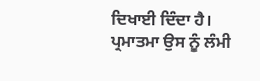ਦਿਖਾਈ ਦਿੰਦਾ ਹੈ।
ਪ੍ਰਮਾਤਮਾ ਉਸ ਨੂੰ ਲੰਮੀ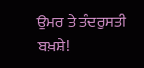ਉਮਰ ਤੇ ਤੰਦਰੁਸਤੀ ਬਖ਼ਸ਼ੇ!